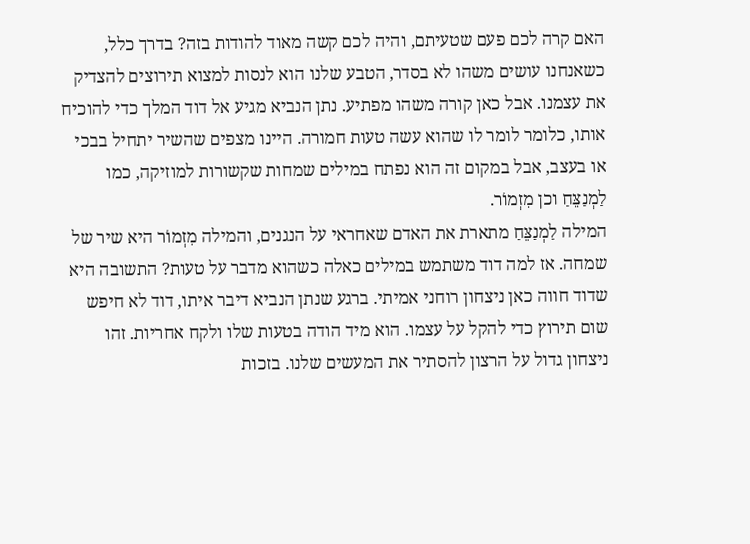האם קרה לכם פעם שטעיתם, והיה לכם קשה מאוד להודות בזה? בדרך כלל, כשאנחנו עושים משהו לא בסדר, הטבע שלנו הוא לנסות למצוא תירוצים להצדיק את עצמנו. אבל כאן קורה משהו מפתיע. נתן הנביא מגיע אל דוד המלך כדי להוכיח אותו, כלומר לומר לו שהוא עשה טעות חמורה. היינו מצפים שהשיר יתחיל בבכי או בעצב, אבל במקום זה הוא נפתח במילים שמחות שקשורות למוזיקה, כמו לַמְנַצֵּחַ וכן מִזְמוֹר.
המילה לַמְנַצֵּחַ מתארת את האדם שאחראי על הנגנים, והמילה מִזְמוֹר היא שיר של שמחה. אז למה דוד משתמש במילים כאלה כשהוא מדבר על טעות? התשובה היא שדוד חווה כאן ניצחון רוחני אמיתי. ברגע שנתן הנביא דיבר איתו, דוד לא חיפש שום תירוץ כדי להקל על עצמו. הוא מיד הודה בטעות שלו ולקח אחריות. זהו ניצחון גדול על הרצון להסתיר את המעשים שלנו. בזכות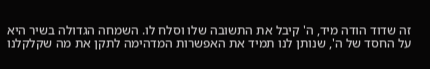זה שדוד הודה מיד, ה' קיבל את התשובה שלו וסלח לו. השמחה הגדולה בשיר היא על החסד של ה', שנותן לנו תמיד את האפשרות המדהימה לתקן את מה שקלקלנו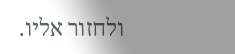ולחזור אליו.